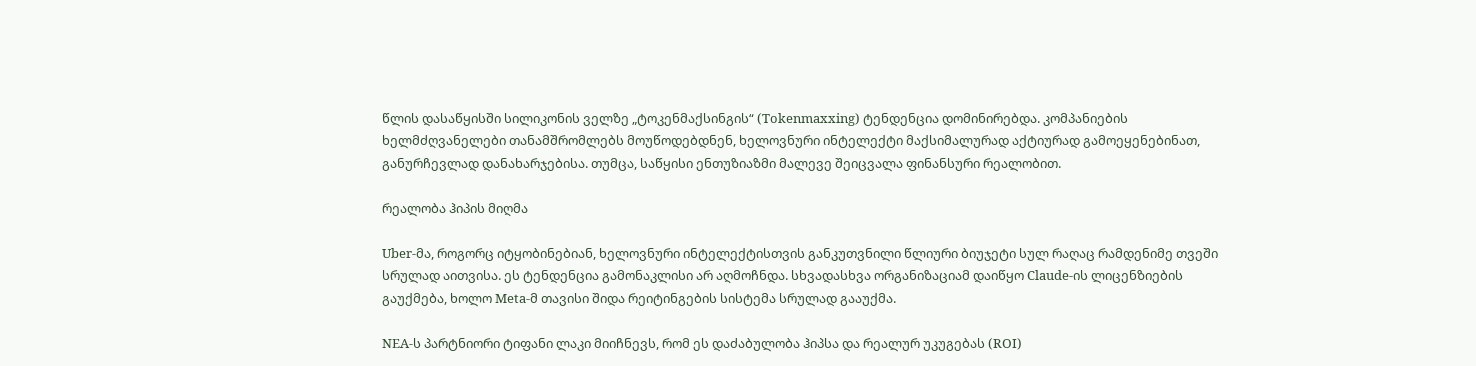წლის დასაწყისში სილიკონის ველზე „ტოკენმაქსინგის“ (Tokenmaxxing) ტენდენცია დომინირებდა. კომპანიების ხელმძღვანელები თანამშრომლებს მოუწოდებდნენ, ხელოვნური ინტელექტი მაქსიმალურად აქტიურად გამოეყენებინათ, განურჩევლად დანახარჯებისა. თუმცა, საწყისი ენთუზიაზმი მალევე შეიცვალა ფინანსური რეალობით.

რეალობა ჰიპის მიღმა

Uber-მა, როგორც იტყობინებიან, ხელოვნური ინტელექტისთვის განკუთვნილი წლიური ბიუჯეტი სულ რაღაც რამდენიმე თვეში სრულად აითვისა. ეს ტენდენცია გამონაკლისი არ აღმოჩნდა. სხვადასხვა ორგანიზაციამ დაიწყო Claude-ის ლიცენზიების გაუქმება, ხოლო Meta-მ თავისი შიდა რეიტინგების სისტემა სრულად გააუქმა.

NEA-ს პარტნიორი ტიფანი ლაკი მიიჩნევს, რომ ეს დაძაბულობა ჰიპსა და რეალურ უკუგებას (ROI)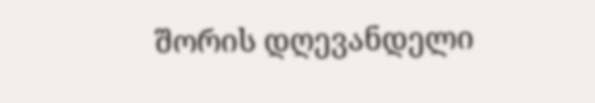შორის დღევანდელი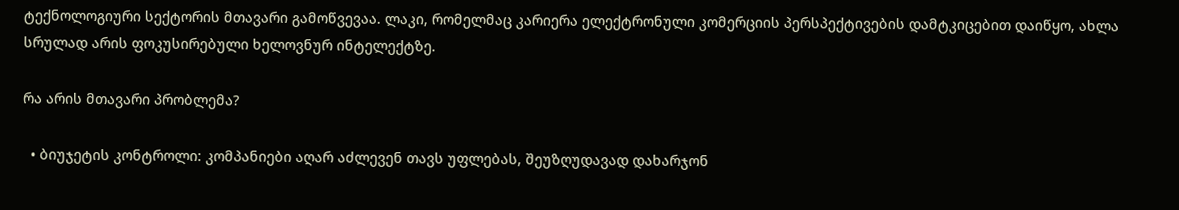ტექნოლოგიური სექტორის მთავარი გამოწვევაა. ლაკი, რომელმაც კარიერა ელექტრონული კომერციის პერსპექტივების დამტკიცებით დაიწყო, ახლა სრულად არის ფოკუსირებული ხელოვნურ ინტელექტზე.

რა არის მთავარი პრობლემა?

  • ბიუჯეტის კონტროლი: კომპანიები აღარ აძლევენ თავს უფლებას, შეუზღუდავად დახარჯონ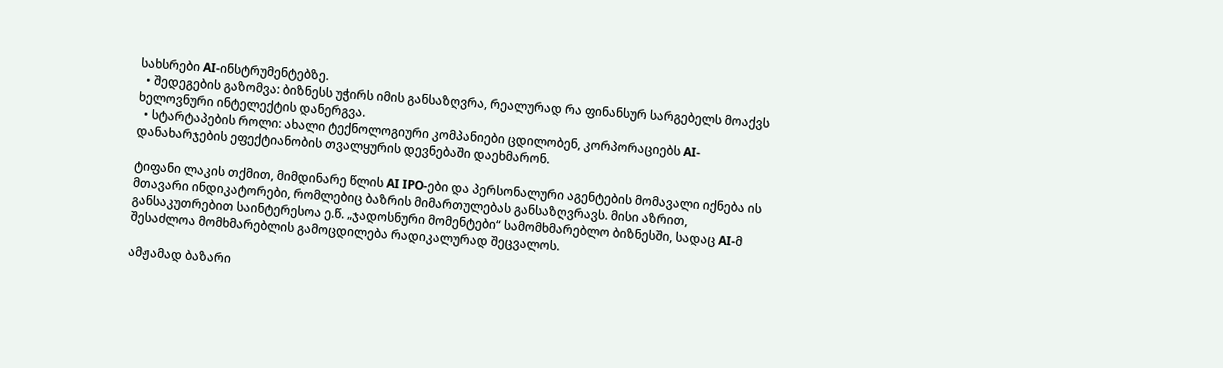სახსრები AI-ინსტრუმენტებზე.
  • შედეგების გაზომვა: ბიზნესს უჭირს იმის განსაზღვრა, რეალურად რა ფინანსურ სარგებელს მოაქვს ხელოვნური ინტელექტის დანერგვა.
  • სტარტაპების როლი: ახალი ტექნოლოგიური კომპანიები ცდილობენ, კორპორაციებს AI-დანახარჯების ეფექტიანობის თვალყურის დევნებაში დაეხმარონ.

ტიფანი ლაკის თქმით, მიმდინარე წლის AI IPO-ები და პერსონალური აგენტების მომავალი იქნება ის მთავარი ინდიკატორები, რომლებიც ბაზრის მიმართულებას განსაზღვრავს. მისი აზრით, განსაკუთრებით საინტერესოა ე.წ. „ჯადოსნური მომენტები“ სამომხმარებლო ბიზნესში, სადაც AI-მ შესაძლოა მომხმარებლის გამოცდილება რადიკალურად შეცვალოს.

ამჟამად ბაზარი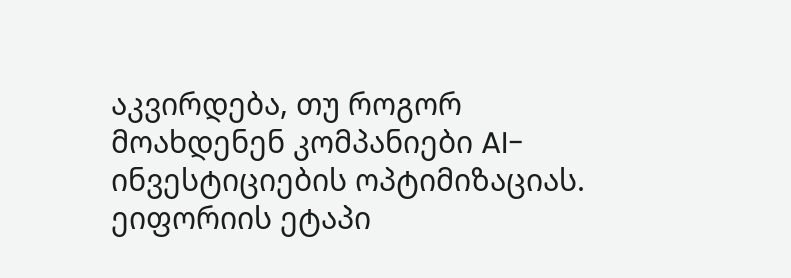აკვირდება, თუ როგორ მოახდენენ კომპანიები AI-ინვესტიციების ოპტიმიზაციას. ეიფორიის ეტაპი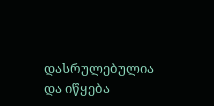დასრულებულია და იწყება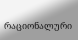რაციონალური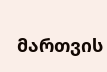მართვის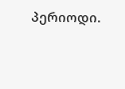პერიოდი.